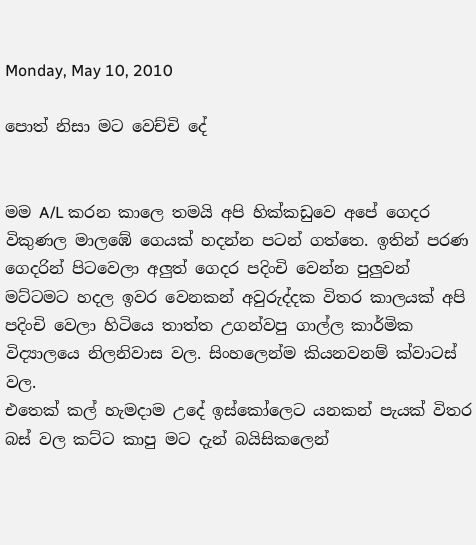Monday, May 10, 2010

පොත් නිසා මට වෙච්චි දේ


මම A/L කරන කාලෙ තමයි අපි හික්කඩුවෙ අපේ ගෙදර විකුණල මාලඹේ ගෙයක් හදන්න පටන් ගත්තෙ. ඉතින් පරණ ගෙදරින් පිටවෙලා අලුත් ගෙදර පදිංචි වෙන්න පුලුවන් මට්ටමට හදල ඉවර වෙනකන් අවුරුද්දක විතර කාලයක් අපි පදිංචි වෙලා හිටියෙ තාත්ත උගන්වපු ගාල්ල කාර්මික විද්‍යාලයෙ නිලනිවාස වල. සිංහලෙන්ම කියනවනම් ක්වාටස් වල.
එතෙක් කල් හැමදාම උදේ ඉස්කෝලෙට යනකන් පැයක් විතර බස් වල කට්ට කාපු මට දැන් බයිසිකලෙන්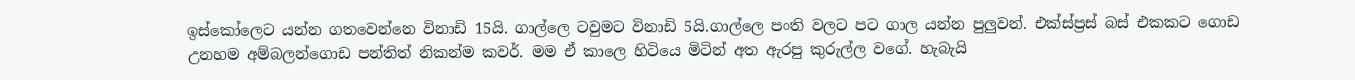ඉස්කෝලෙට යන්න ගතවෙන්නෙ විනාඩි 15යි. ගාල්ලෙ ටවුමට විනාඩි 5යි.ගාල්ලෙ පංති වලට පට ගාල යන්න පුලුවන්. එක්ස්ප්‍රස් බස් එකකට ගොඩ උනහම අම්බලන්ගොඩ පන්තිත් නිකන්ම කවර්. මම ඒ කාලෙ හිටියෙ මිටින් අත ඇරපු කුරුල්ල වගේ. හැබැයි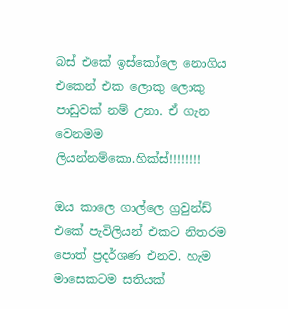බස් එකේ ඉස්කෝලෙ නොගිය එකෙන් එක ලොකු ලොකු පාඩුවක් නම් උනා. ඒ ගැන වෙනමම ලියන්නම්කො.හික්ස්!!!!!!!!

ඔය කාලෙ ගාල්ලෙ ග්‍රවුන්ඩ් එකේ පැවිලියන් එකට නිතරම පොත් ප්‍රදර්ශණ එනව. හැම මාසෙකටම සතියක්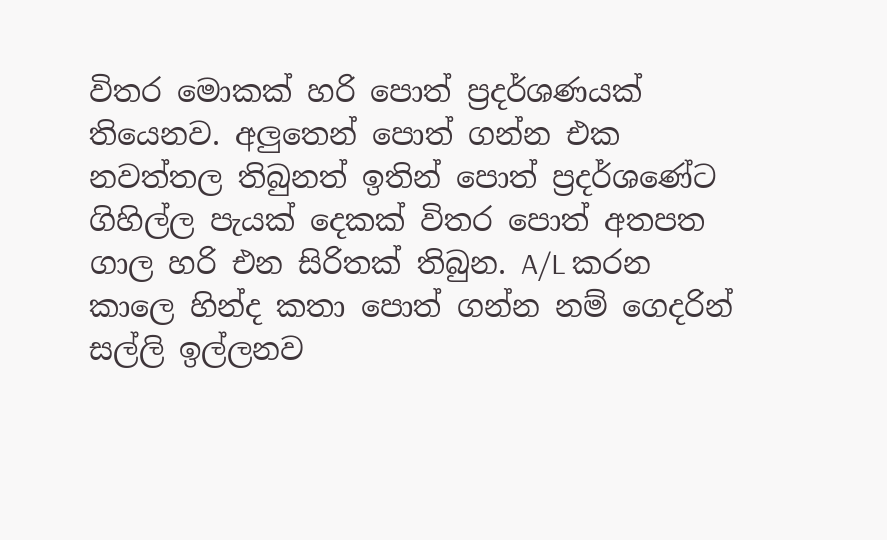විතර මොකක් හරි පොත් ප්‍රදර්ශණයක් තියෙනව. අලුතෙන් පොත් ගන්න එක නවත්තල තිබුනත් ඉතින් පොත් ප්‍රදර්ශණේට ගිහිල්ල පැයක් දෙකක් විතර පොත් අතපත ගාල හරි එන සිරිතක් තිබුන. A/L කරන කාලෙ හින්ද කතා පොත් ගන්න නම් ගෙදරින් සල්ලි ඉල්ලනව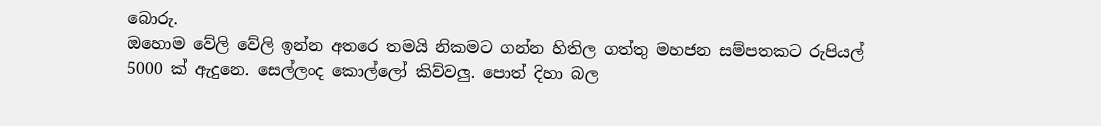බොරු.
ඔහොම වේලි වේලි ඉන්න අතරෙ තමයි නිකමට ගන්න හිතිල ගත්තු මහජන සම්පතකට රුපියල් 5000 ක් ඇදුනෙ. සෙල්ලංද කොල්ලෝ කිව්වලු. පොත් දිහා බල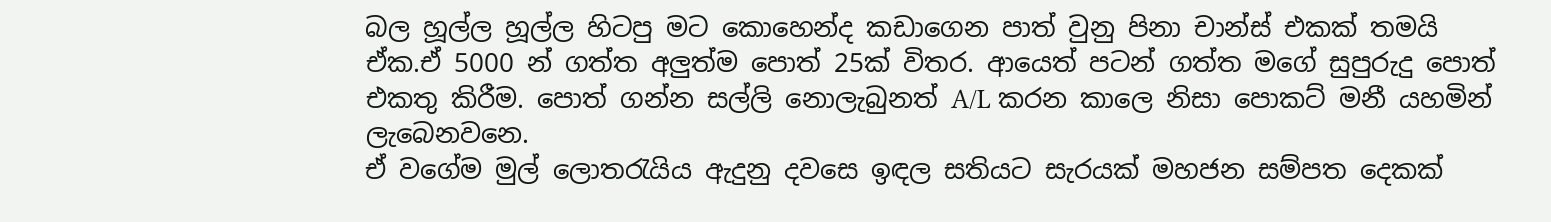බල හූල්ල හූල්ල හිටපු මට කොහෙන්ද කඩාගෙන පාත් වුනු පිනා චාන්ස් එකක් තමයි ඒක.ඒ 5000 න් ගත්ත අලුත්ම පොත් 25ක් විතර. ආයෙත් පටන් ගත්ත මගේ සුපුරුදු පොත් එකතු කිරීම. පොත් ගන්න සල්ලි නොලැබුනත් A/L කරන කාලෙ නිසා පොකට් මනී යහමින් ලැබෙනවනෙ.
ඒ වගේම මුල් ලොතරැයිය ඇදුනු දවසෙ ඉඳල සතියට සැරයක් මහජන සම්පත දෙකක්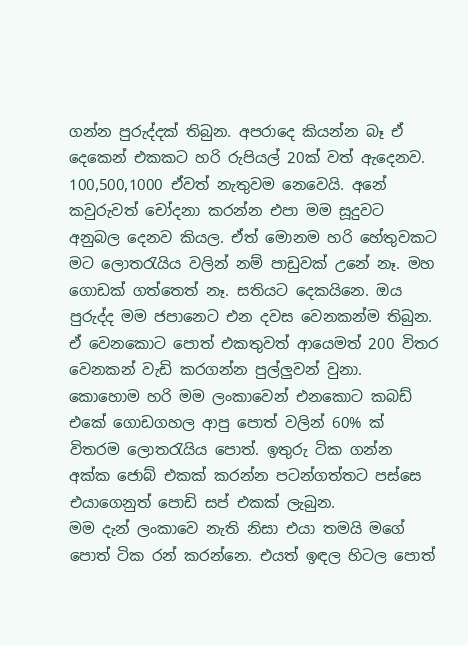ගන්න පුරුද්දක් තිබුන. අපරාදෙ කියන්න බෑ ඒ දෙකෙන් එකකට හරි රුපියල් 20ක් වත් ඇදෙනව. 100,500,1000 ඒවත් නැතුවම නෙවෙයි. අනේ කවුරුවත් චෝදනා කරන්න එපා මම සූදුවට අනුබල දෙනව කියල. ඒත් මොනම හරි හේතුවකට මට ලොතරැයිය වලින් නම් පාඩුවක් උනේ නෑ. මහ ගොඩක් ගත්තෙත් නෑ. සතියට දෙකයිනෙ. ඔය පුරුද්ද මම ජපානෙට එන දවස වෙනකන්ම තිබුන. ඒ වෙනකොට පොත් එකතුවත් ආයෙමත් 200 විතර වෙනකන් වැඩි කරගන්න පුල්ලුවන් වුනා. කොහොම හරි මම ලංකාවෙන් එනකොට කබඩ් එකේ ගොඩගහල ආපු පොත් වලින් 60% ක් විතරම ලොතරැයිය පොත්. ඉතුරු ටික ගන්න අක්ක ජොබ් එකක් කරන්න පටන්ගත්තට පස්සෙ එයාගෙනුත් පොඩි සප් එකක් ලැබුන.
මම දැන් ලංකාවෙ නැති නිසා එයා තමයි මගේ පොත් ටික රන් කරන්නෙ. එයත් ඉඳල හිටල පොත්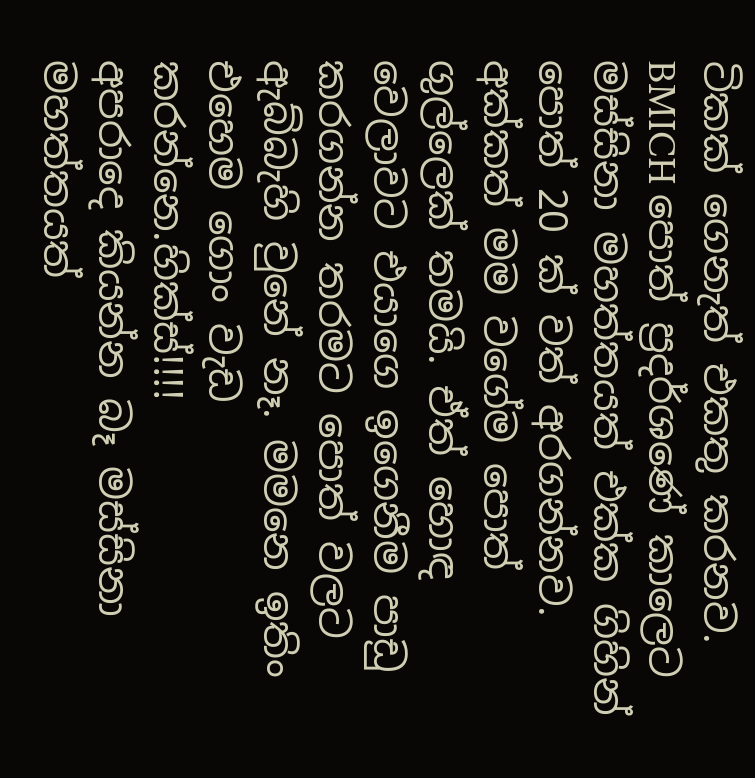ටිකක් ගෙනැත් එකතු කරනව. BMICH පොත් ප්‍රදර්ශණේ කාලෙට මස්සිනා මහත්තයත් එක්ක ගිහින් පොත් 20 ක් වත් අරගන්නව.
අක්කත් මම වගේම පොත් ගුල්ලෙක් තමයි. ඒත් හොඳ වෙලාවට එයාගෙ ඉගෙනීම පාඩු කරගන්න තරමට පොත් වලට ඇබ්බැහි වුනේ නෑ. මමනෙ ඉතිං එහෙම ගොං වැඩ කරන්නෙ.හික්ස්!!!!
අපරාදෙ කියන්න බෑ මස්සිනා මහත්තයත්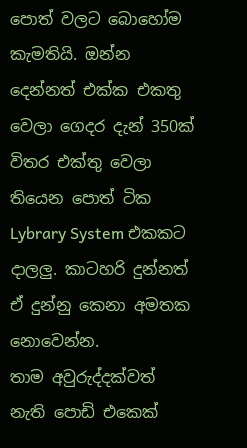පොත් වලට බොහෝම කැමතියි. ඔන්න දෙන්නත් එක්ක එකතු වෙලා ගෙදර දැන් 350ක් විතර එක්තු වෙලා තියෙන පොත් ටික Lybrary System එකකට දාලලු. කාටහරි දුන්නත් ඒ දුන්නු කෙනා අමතක නොවෙන්න.
තාම අවුරුද්දක්වත් නැති පොඩි එකෙක්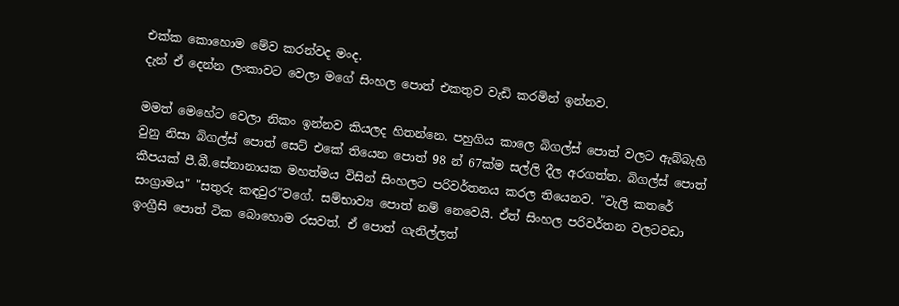එක්ක කොහොම මේව කරන්වද මංද.
දැන් ඒ දෙන්න ලංකාවට වෙලා මගේ සිංහල පොත් එකතුව වැඩි කරමින් ඉන්නව.

මමත් මෙහේට වෙලා නිකං ඉන්නව කියලද හිතන්නෙ. පහුගිය කාලෙ බිගල්ස් පොත් වලට ඇබ්බැහි වුනු නිසා බිගල්ස් පොත් සෙට් එකේ තියෙන පොත් 98 න් 67ක්ම සල්ලි දීල අරගත්ත. බිගල්ස් පොත් කීපයක් පී.බී.සේනානායක මහත්මය විසින් සිංහලට පරිවර්තනය කරල තියෙනව. "වැලි කතරේ සංග්‍රාමය" "සතුරු කඳවුර"වගේ. සම්භාව්‍ය පොත් නම් නෙවෙයි. ඒත් සිංහල පරිවර්තන වලටවඩා ඉංග්‍රීසි පොත් ටික බොහොම රසවත්. ඒ පොත් ගැනිල්ලත්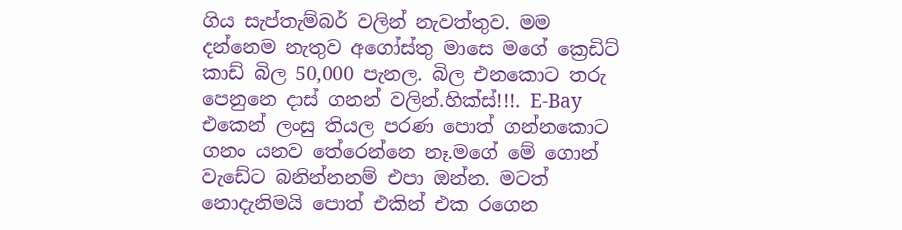ගිය සැප්තැම්බර් වලින් නැවත්තුව. මම දන්නෙම නැතුව අගෝස්තු මාසෙ මගේ ක්‍රෙඩිට් කාඩ් බිල 50,000 පැනල. බිල එනකොට තරු පෙනුනෙ දාස් ගනන් වලින්.හික්ස්!!!. E-Bay එකෙන් ලංසු තියල පරණ පොත් ගන්නකොට ගනං යනව තේරෙන්නෙ නෑ.මගේ මේ ගොන් වැඩේට බනින්නනම් එපා ඔන්න. මටත් නොදැනිමයි පොත් එකින් එක රගෙන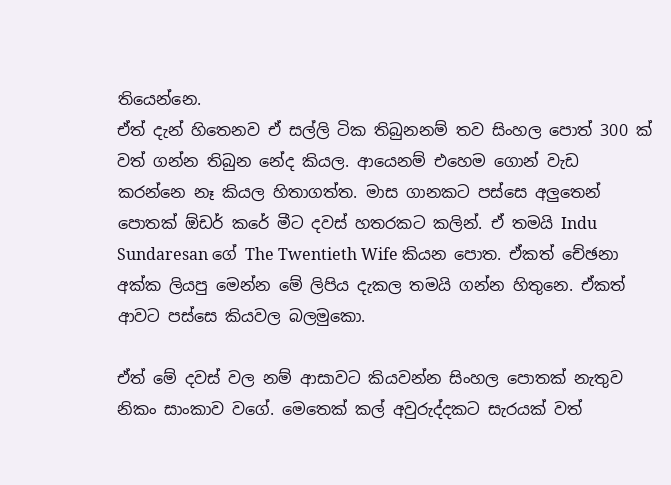තියෙන්නෙ.
ඒත් දැන් හිතෙනව ඒ සල්ලි ටික තිබුනනම් තව සිංහල පොත් 300 ක් වත් ගන්න තිබුන නේද කියල. ආයෙනම් එහෙම ගොන් වැඩ කරන්නෙ නෑ කියල හිතාගත්ත. මාස ගානකට පස්සෙ අලුතෙන් පොතක් ඕඩර් කරේ මීට දවස් හතරකට කලින්. ඒ තමයි Indu Sundaresan ගේ The Twentieth Wife කියන පොත. ඒකත් චේඡනා අක්ක ලියපු මෙන්න මේ ලිපිය දැකල තමයි ගන්න හිතුනෙ. ඒකත් ආවට පස්සෙ කියවල බලමුකො.

ඒත් මේ දවස් වල නම් ආසාවට කියවන්න සිංහල පොතක් නැතුව නිකං සාංකාව වගේ. මෙතෙක් කල් අවුරුද්දකට සැරයක් වත්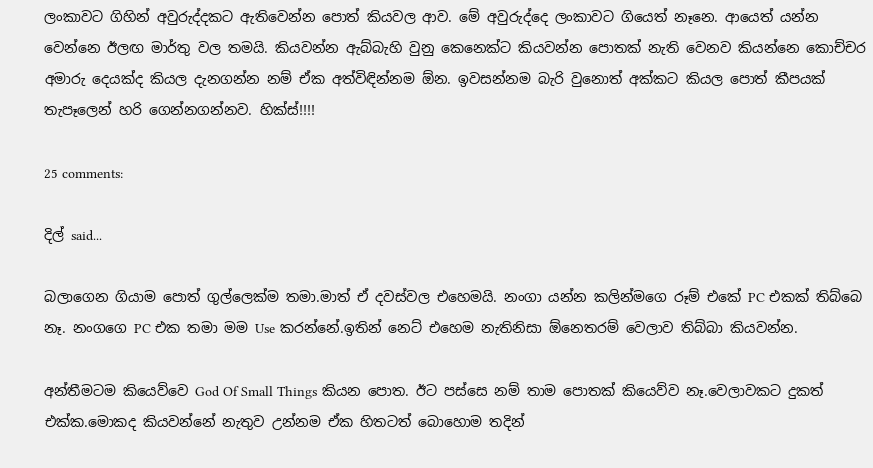ලංකාවට ගිහින් අවුරුද්දකට ඇතිවෙන්න පොත් කියවල ආව. මේ අවුරුද්දෙ ලංකාවට ගියෙත් නෑනෙ. ආයෙත් යන්න වෙන්නෙ ඊලඟ මාර්තු වල තමයි. කියවන්න ඇබ්බැහි වුනු කෙනෙක්ට කියවන්න පොතක් නැති වෙනව කියන්නෙ කොච්චර අමාරු දෙයක්ද කියල දැනගන්න නම් ඒක අත්විඳින්නම ඕන. ඉවසන්නම බැරි වුනොත් අක්කට කියල පොත් කීපයක් තැපෑලෙන් හරි ගෙන්නගන්නව. හික්ස්!!!!

25 comments:

දිල් said...

බලාගෙන ගියාම පොත් ගුල්ලෙක්ම තමා.මාත් ඒ දවස්වල එහෙමයි. නංගා යන්න කලින්මගෙ රූම් එකේ PC එකක් තිබ්බෙ නෑ. නංගගෙ PC එක තමා මම Use කරන්නේ.ඉතින් නෙට් එහෙම නැතිනිසා ඕනෙතරම් වෙලාව තිබ්බා කියවන්න.

අන්තීමටම කියෙව්වෙ God Of Small Things කියන පොත. ඊට පස්සෙ නම් තාම පොතක් කියෙව්ව නෑ.වෙලාවකට දුකත් එක්ක.මොකද කියවන්නේ නැතුව උන්නම ඒක හිතටත් බොහොම තදින්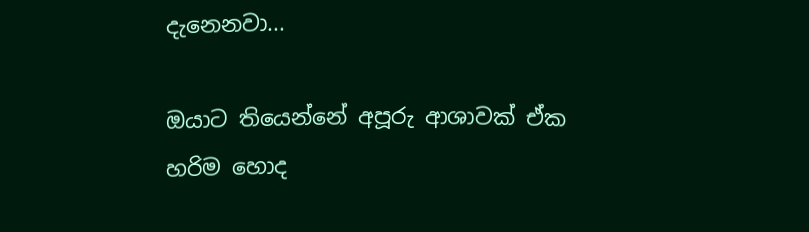දැනෙනවා...

ඔයාට තියෙන්නේ අපූරු ආශාවක් ඒක හරිම හොද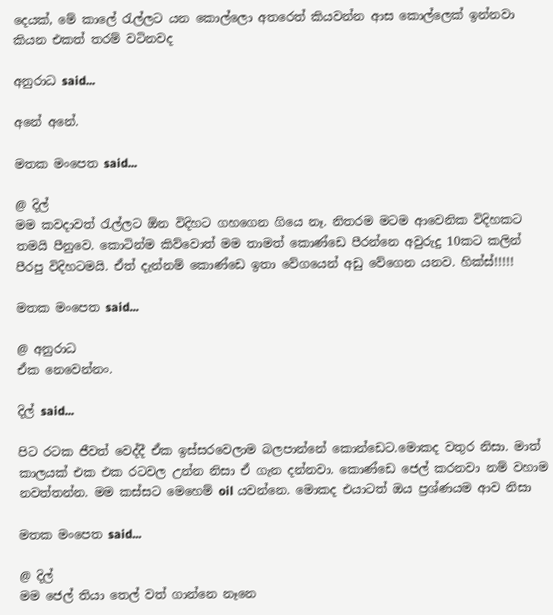දෙයක්, මේ කාලේ රැල්ලට යන කොල්ලො අතරෙත් කියවන්න ආස කොල්ලෙක් ඉන්නවා කියන එකත් තරම් වටිනවද

අනුරාධ said...

අනේ අනේ.

මතක මංපෙත said...

@ දිල්
මම කවදාවත් රැල්ලට ඕන විදිහට ගහගෙන ගියෙ නෑ. නිතරම මටම ආවෙනික විදිහකට තමයි පීනුවෙ. කොටින්ම කිව්වොත් මම තාමත් කොණ්ඩෙ පීරන්නෙ අවුරුදු 10කට කලින් පීරපු විදිහටමයි. ඒත් දැන්නම් කොණ්ඩෙ ඉතා වේගයෙන් අඩු වේගෙන යනව. හික්ස්!!!!!

මතක මංපෙත said...

@ අනුරාධ
ඒක නෙවෙන්නං.

දිල් said...

පිට රටක ජීවත් වෙද්දී ඒක ඉස්සරවෙලාම බලපාන්නේ කොන්ඩෙට.මොකද වතුර නිසා. මාත් කාලයක් එක එක රටවල උන්න නිසා ඒ ගැන දන්නවා. කොණ්ඩෙ ජෙල් කරනවා නම් වහාම නවත්තන්න. මම කස්සට මෙහෙම් oil යවන්නෙ. මොකද එයාටත් ඔය ප්‍රශ්ණයම ආව නිසා

මතක මංපෙත said...

@ දිල්
මම ජෙල් තියා තෙල් වත් ගාන්නෙ නෑනෙ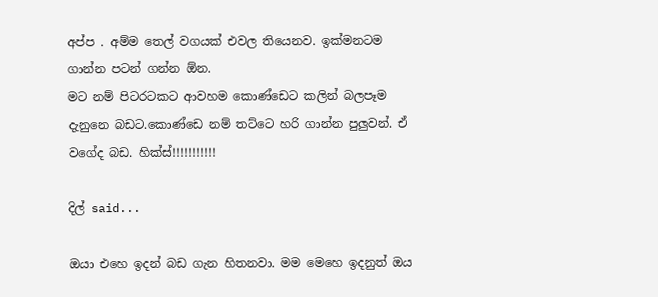අප්ප . අම්ම තෙල් වගයක් එවල තියෙනව. ඉක්මනටම ගාන්න පටන් ගන්න ඕන.
මට නම් පිටරටකට ආවහම කොණ්ඩෙට කලින් බලපෑම දැනුනෙ බඩට.කොණ්ඩෙ නම් තට්ටෙ හරි ගාන්න පුලුවන්. ඒ වගේද බඩ. හික්ස්!!!!!!!!!!!

දිල් said...

ඔයා එහෙ ඉදන් බඩ ගැන හිතනවා. මම මෙහෙ ඉදනුත් ඔය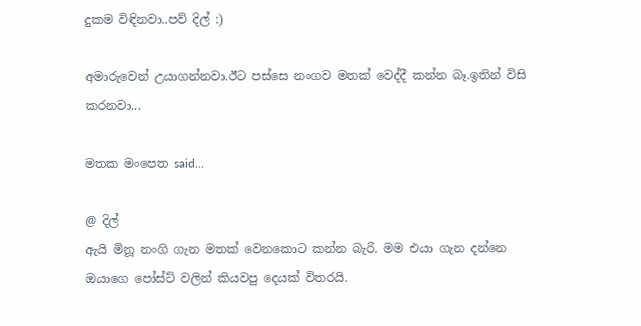දුකම විඳිනවා..පව් දිල් :)

අමාරුවෙන් උයාගන්නවා.ඊට පස්සෙ නංගව මතක් වෙද්දී කන්න බෑ.ඉතින් විසි කරනවා...

මතක මංපෙත said...

@ දිල්
ඇයි මිනූ නංගි ගැන මතක් වෙනකොට කන්න බැරි. මම එයා ගැන දන්නෙ ඔයාගෙ පෝස්ට් වලින් කියවපු දෙයක් විතරයි.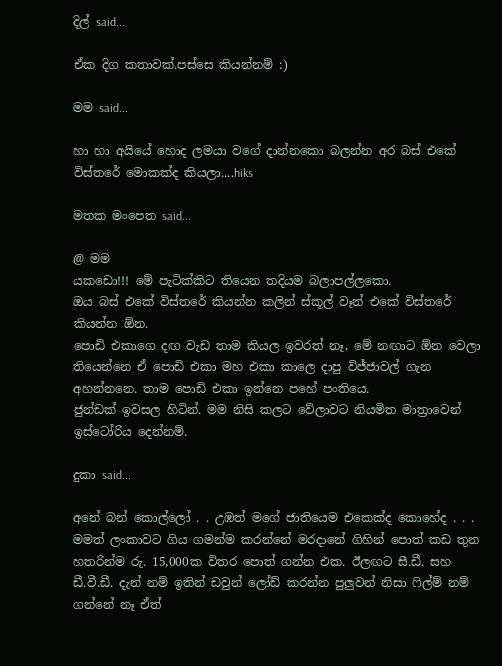දිල් said...

ඒක දිග කතාවක්.පස්සෙ කියන්නම් :)

මම said...

හා හා අයියේ හොද ලමයා වගේ දාන්නකො බලන්න අර බස් එකේ විස්තරේ මොකක්ද කියලා....hiks

මතක මංපෙත said...

@ මම
යකඩො!!! මේ පැටික්කිට තියෙන තදියම බලාපල්ලකො.
ඔය බස් එකේ විස්තරේ කියන්න කලින් ස්කූල් වෑන් එකේ විස්තරේ කියන්න ඕන.
පොඩි එකාගෙ දඟ වැඩ තාම කියල ඉවරත් නෑ, මේ නඟාට ඕන වෙලා තියෙන්නෙ ඒ පොඩි එකා මහ එකා කාලෙ දාපු විජ්ජාවල් ගැන අහන්නනෙ. තාම පොඩි එකා ඉන්නෙ පහේ පංතියෙ.
ජුන්ඩක් ඉවසල හිටින්. මම නිසි කලට වේලාවට නියමිත මාත්‍රාවෙන් ඉස්ටෝරිය දෙන්නම්.

දුකා said...

අනේ බන් කොල්ලෝ . . උඹත් මගේ ජාතියෙම එකෙක්ද කොහේද . . . මමත් ලංකාවට ගිය ගමන්ම කරන්නේ මරදානේ ගිහින් පොත් කඩ තුන හතරින්ම රු. 15,000ක විතර පොත් ගන්න එක. ඊලඟට සී.ඩී. සහ ඩී.වී.ඩී. දැන් නම් ඉතින් ඩවුන් ලෝඩ් කරන්න පුලුවන් නිසා ෆිල්ම් නම් ගන්නේ නෑ ඒත්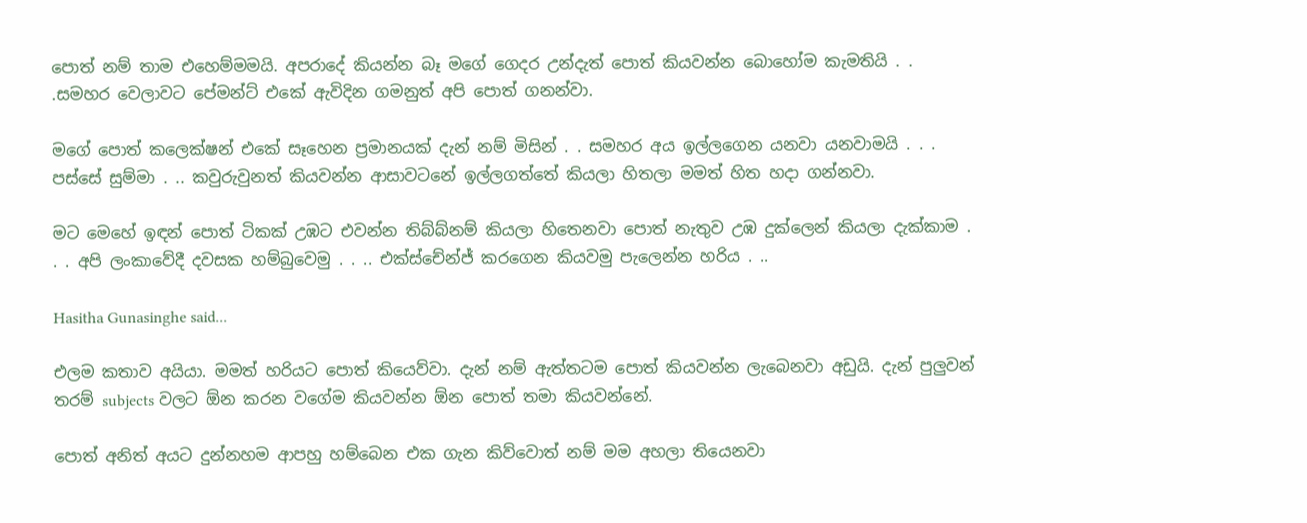පොත් නම් තාම එහෙම්මමයි. අපරාදේ කියන්න බෑ මගේ ගෙදර උන්දැත් පොත් කියවන්න බොහෝම කැමතියි . . .සමහර වෙලාවට පේමන්ට් එකේ ඇවිදින ගමනුත් අපි පොත් ගනන්වා.

මගේ පොත් කලෙක්ෂන් එකේ සෑහෙන ප්‍රමානයක් දැන් නම් මිසින් . . සමහර අය ඉල්ලගෙන යනවා යනවාමයි . . . පස්සේ සුම්මා . .. කවුරුවුනත් කියවන්න ආසාවටනේ ඉල්ලගත්තේ කියලා හිතලා මමත් හිත හදා ගන්නවා.

මට මෙහේ ඉඳන් පොත් ටිකක් උඹට එවන්න තිබ්බ්නම් කියලා හිතෙනවා පොත් නැතුව උඹ දුක්ලෙන් කියලා දැක්කාම . . . අපි ලංකාවේදී දවසක හම්බුවෙමු . . .. එක්ස්චේන්ජ් කරගෙන කියවමු පැලෙන්න හරිය . ..

Hasitha Gunasinghe said...

එලම කතාව අයියා. මමත් හරියට පොත් කියෙව්වා. දැන් නම් ඇත්තටම පොත් කියවන්න ලැබෙනවා අඩුයි. දැන් පුලුවන් තරම් subjects වලට ඕන කරන වගේම කියවන්න ඕන පොත් තමා කියවන්නේ.

පොත් අනිත් අයට දුන්නහම ආපහු හම්බෙන එක ගැන කිව්වොත් නම් මම අහලා තියෙනවා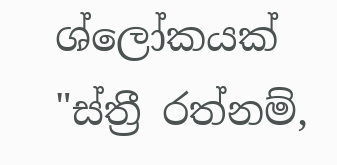ශ්ලෝකයක් "ස්ත්‍රී රත්නම්,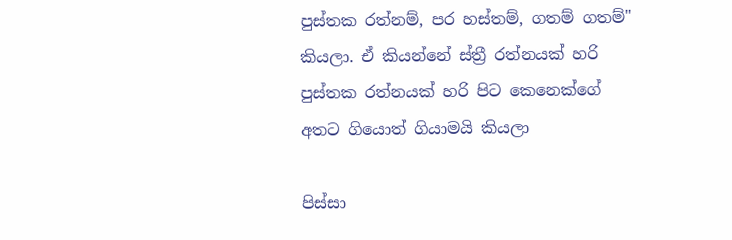පුස්තක රත්නම්, පර හස්තම්, ගතම් ගතම්" කියලා. ඒ කියන්නේ ස්ත්‍රී රත්නයක් හරි පුස්තක රත්නයක් හරි පිට කෙනෙක්ගේ අතට ගියොත් ගියාමයි කියලා

පිස්සා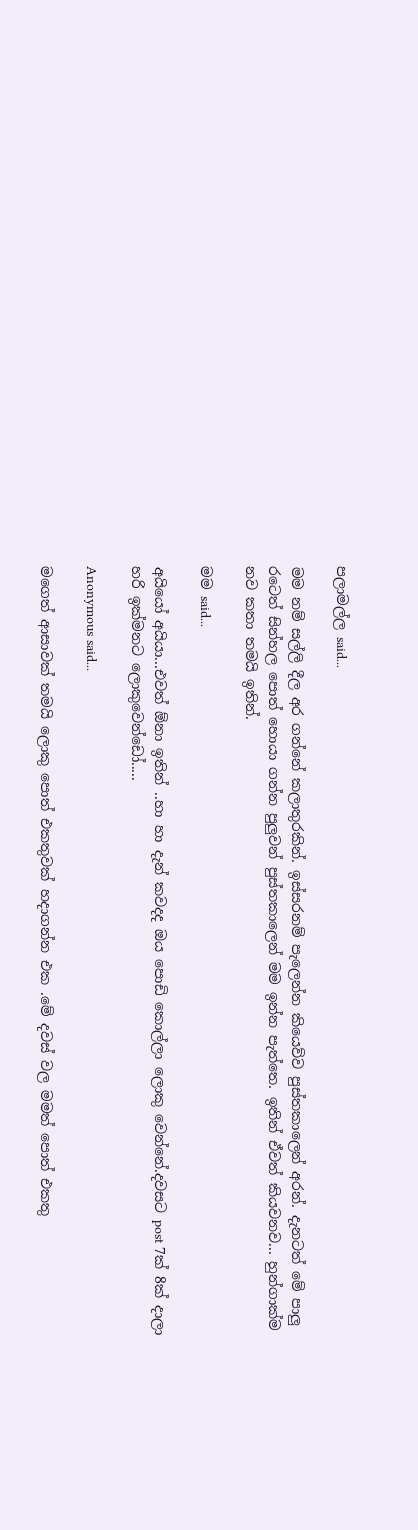පලාමල්ල said...

මම නම් සල්ලි දීල අර ගන්නේ කලාතුරකින්. ඉස්සරනම් පැලෙන්න කියෙව්ව පුස්තකාලෙන් අරන්. දැනටත් මේ පාලු රටෙත් සින්හල පොත් හොයා ගන්න පුලුවන් පුස්තකාලෙන් මම ඉන්න පැත්තෙ. ඉතින් ඒවත් කියවනව... හුන්ගාක්ම නව කතා තමයි ඉතින්.

මම said...

අයියෝ අයියා...එවත් ඕනා ඉතින් ..හා හා දැන් කවදද ඔය පොඩි කොල්ලා ලොකු වෙන්නේ.දවසට post 7ක් 8ක් දාලා හරි ඉක්මනට ලොකුවෙන්ඩෝ.....

Anonymous said...

මගෙත් ආසාවක් තමයි ලොකු පොත් එකතුවක් හදාගන්න එක .මේ දවස් වල මමත් පොත් එකතු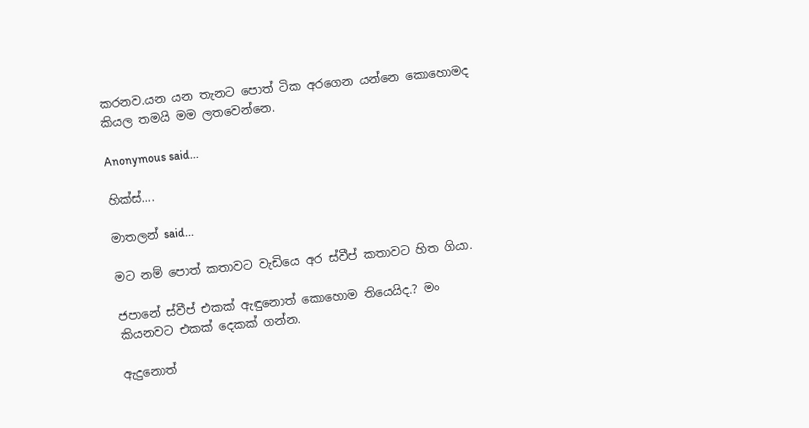කරනව.යන යන තැනට පොත් ටික අරගෙන යන්නෙ කොහොමද කියල තමයි මම ලතවෙන්නෙ.

Anonymous said...

හික්ස්....

මාතලන් said...

මට නම් පොත් කතාවට වැඩියෙ අර ස්වීප් කතාවට හිත ගියා.

ජපානේ ස්වීප් එකක් ඇඳුනොත් කොහොම තියෙයිද.? මං කියනවට එකක් දෙකක් ගන්න.

ඇදුනොත්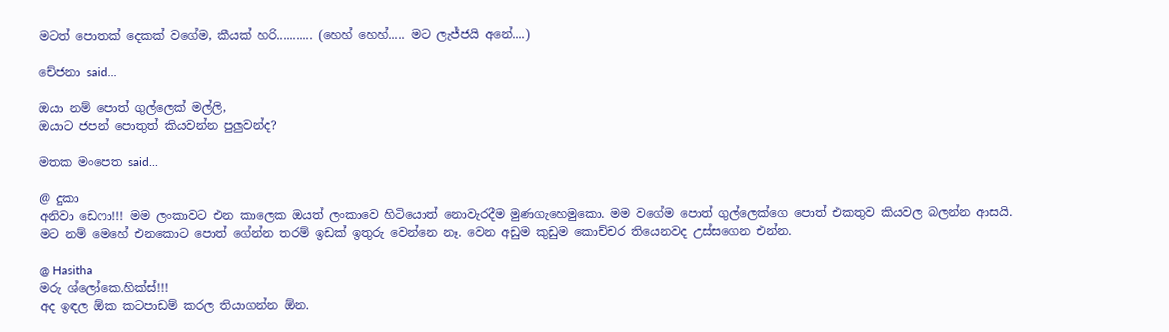මටත් පොතක් දෙකක් වගේම, කීයක් හරි........... (හෙහ් හෙහ්..... මට ලැජ්ජයි අනේ....)

චේජනා said...

ඔයා නම් පොත් ගුල්ලෙක් මල්ලි,
ඔයාට ජපන් පොතුත් කියවන්න පුලුවන්ද?

මතක මංපෙත said...

@ දුකා
අනිවා ඩෙෆා!!! මම ලංකාවට එන කාලෙක ඔයත් ලංකාවෙ හිටියොත් නොවැරදීම මුණගැහෙමුකො. මම වගේම පොත් ගුල්ලෙක්ගෙ පොත් එකතුව කියවල බලන්න ආසයි.
මට නම් මෙහේ එනකොට පොත් ගේන්න තරම් ඉඩක් ඉතුරු වෙන්නෙ නෑ. වෙන අඩුම කුඩුම කොච්චර තියෙනවද උස්සගෙන එන්න.

@ Hasitha
මරු ශ්ලෝකෙ.හික්ස්!!!
අද ඉඳල ඕක කටපාඩම් කරල තියාගන්න ඕන.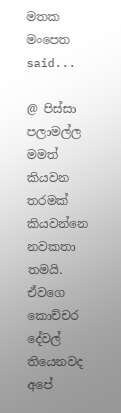මතක මංපෙත said...

@ පිස්සා පලාමල්ල
මමත් කියවන තරමක් කියවන්නෙ නවකතා තමයි. ඒවගෙ කොච්චර දේවල් තියෙනවද අපේ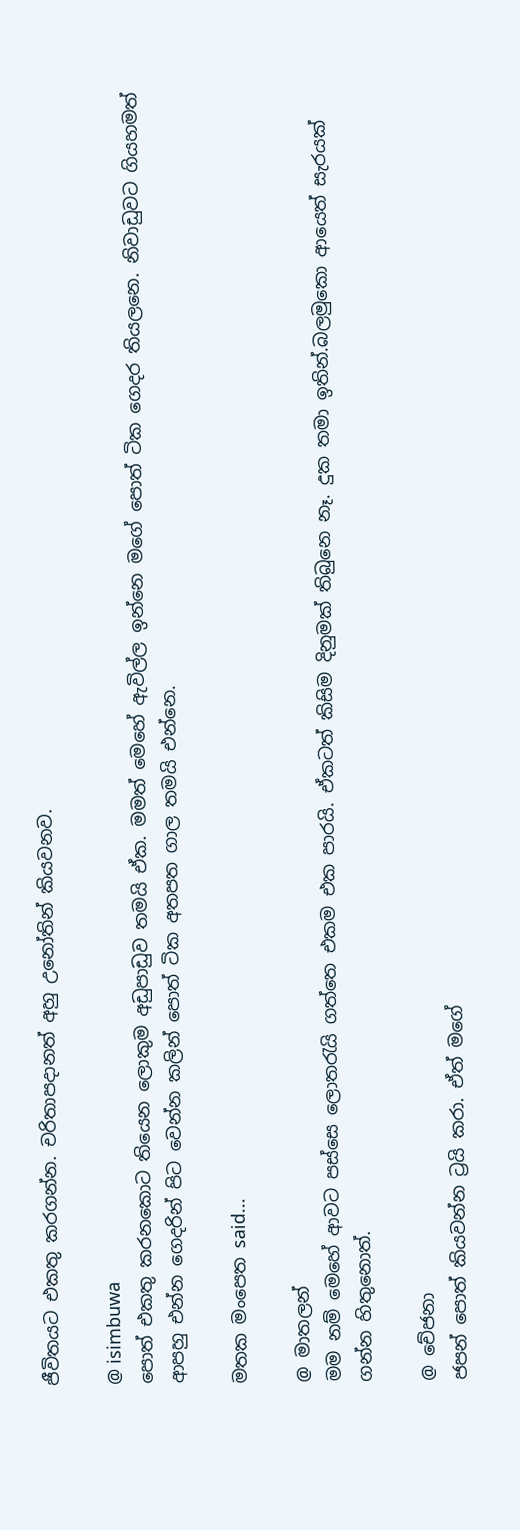ජීවිතයට එකතු කරගන්න. චරිතාපදානත් අහු උනෝතින් කියවනව.

@ isimbuwa
පොත් එකතු කරනකොට තියෙන ලොකුම අඩුපාඩුව තමයි ඒක. මමත් මෙහේ ඇවිල්ල ඉන්නෙ මගේ පොත් ටික ගෙදර තියලනෙ. නිවාඩුවට ගියහමත් ආපහු එන්න ගෙදරින් පිට වෙන්න කලින් පොත් ටික අතපත ගාල තමයි එන්නෙ.

මතක මංපෙත said...

@ මාතලන්
මම නම් මෙහේ ආවට පස්සෙ ලොතරැයි ගත්තෙ එකම එක පාරයි. ඒකටත් කිසිම දිනුමක් තිබුනෙ නෑ. දුක තමා ඉතින්.බලමුකො ආයෙත් සැරයක් ගන්න හිතුනොත්.

@ චේජනා
ජපන් පොත් කියවන්න ට්‍රයි කරා. ඒත් මගේ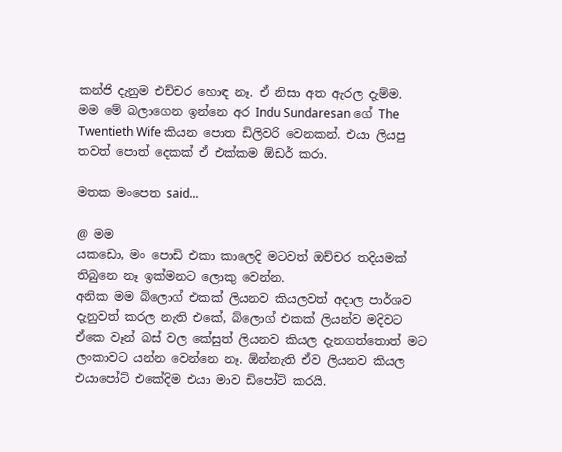කන්ජි දැනුම එච්චර හොඳ නෑ. ඒ නිසා අත ඇරල දැම්ම.
මම මේ බලාගෙන ඉන්නෙ අර Indu Sundaresan ගේ The Twentieth Wife කියන පොත ඩිලිවරි වෙනකන්. එයා ලියපු තවත් පොත් දෙකක් ඒ එක්කම ඕඩර් කරා.

මතක මංපෙත said...

@ මම
යකඩො, මං පොඩි එකා කාලෙදි මටවත් ඔච්චර තදියමක් තිබුනෙ නෑ ඉක්මනට ලොකු වෙන්න.
අනික මම බ්ලොග් එකක් ලියනව කියලවත් අදාල පාර්ශව දැනුවත් කරල නැති එකේ, බ්ලොග් එකක් ලියන්ව මදිවට ඒකෙ වෑන් බස් වල කේසුත් ලියනව කියල දැනගත්තොත් මට ලංකාවට යන්න වෙන්නෙ නෑ. ඕන්නැති ඒව ලියනව කියල එයාපෝට් එකේදිම එයා මාව ඩිපෝට් කරයි.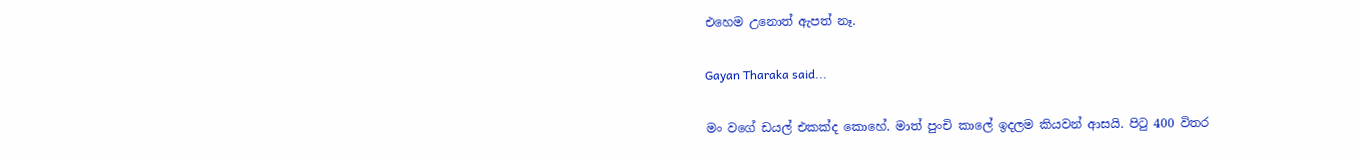එහෙම උනොත් ඇපත් නෑ.

Gayan Tharaka said...

මං ‍වගේ ඩයල් එකක්ද කොහේ. මාත් පුංචි කාලේ ඉදලම කියවන් ආසයි. පිටු 400 විතර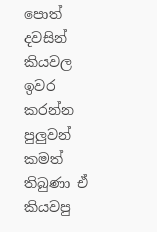පොත් දවසින් කියවල ඉවර කරන්න පුලුවන් කමත් තිබුණා ඒ කියවපු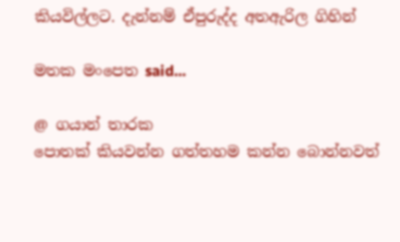කියවිල්ලට. දැන්නම් ඒපුරුද්ද අතඇරිල ගිහින්

මතක මංපෙත said...

@ ගයාන් තාරක
පොතක් කියවන්න ගත්තහම කන්න බොන්නවත්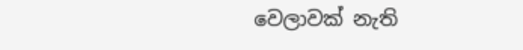වෙලාවක් නැති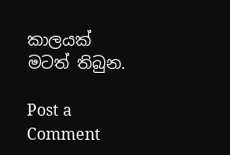කාලයක් මටත් තිබුන.

Post a Comment